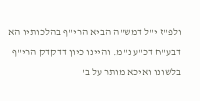ולפ"ז י"ל דמש"ה הביא הרי"ף בהלכותיו הא דבע"ח דכ"ע נ"מ. והיינו כיון דדקדק הרי"ף בלשונו ואיכא מותר על ב'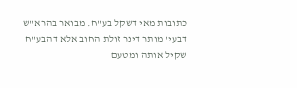כתובות מאי דשקל בע"ח. מבואר בהרא"ש דבעי' מותר דינר זולת החוב אלא דהבע"ח שקיל אותה ומטעם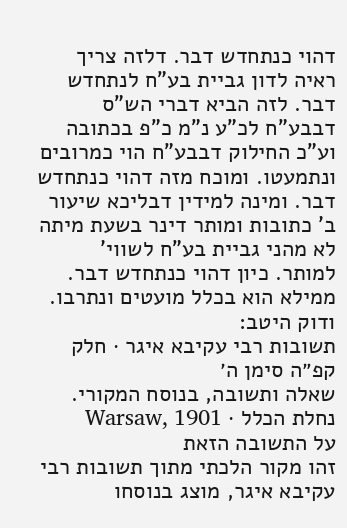דהוי כנתחדש דבר. דלזה צריך ראיה לדון גביית בע"ח לנתחדש דבר. לזה הביא דברי הש"ס דבבע"ח לכ"ע נ"מ כ"פ בכתובה וע"כ החילוק דבבע"ח הוי כמרובים ונתמעטו. ומוכח מזה דהוי כנתחדש דבר. ומינה למידין דבליכא שיעור ב' כתובות ומותר דינר בשעת מיתה לא מהני גביית בע"ח לשווי' למותר. כיון דהוי כנתחדש דבר. ממילא הוא בכלל מועטים ונתרבו. ודוק היטב:
תשובות רבי עקיבא איגר · חלק קפ״ה סימן ה׳
שאלה ותשובה, בנוסח המקורי.
נחלת הכלל · Warsaw, 1901
על התשובה הזאת
זהו מקור הלכתי מתוך תשובות רבי עקיבא איגר, מוצג בנוסחו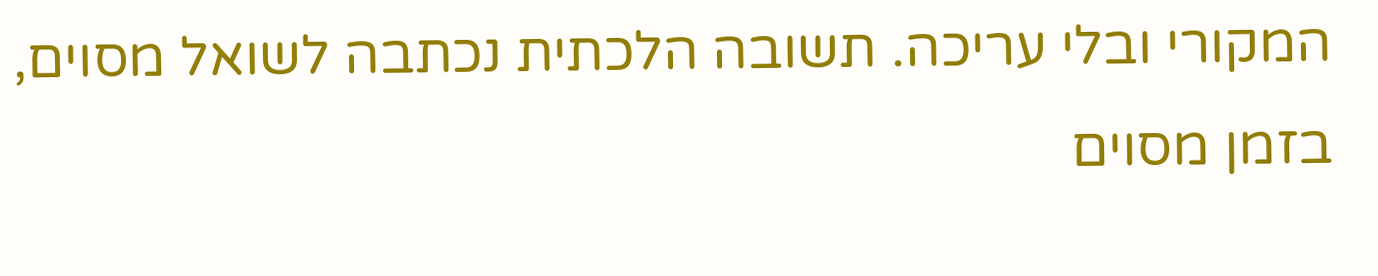המקורי ובלי עריכה. תשובה הלכתית נכתבה לשואל מסוים, בזמן מסוים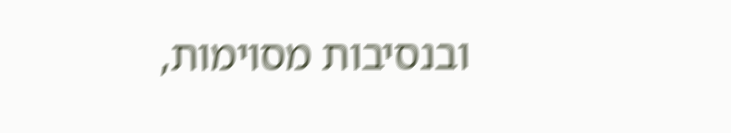ובנסיבות מסוימות,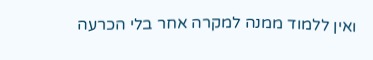ואין ללמוד ממנה למקרה אחר בלי הכרעה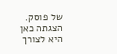של פוסק. הצגתה כאן היא לצורך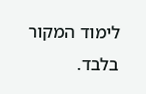לימוד המקור בלבד.